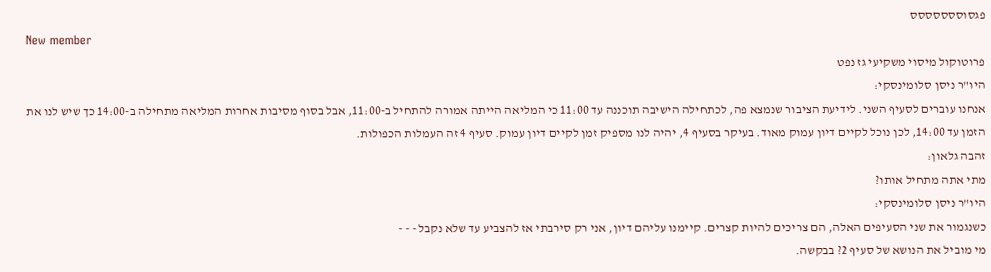פגסוססססססס
New member
פרוטוקול מיסוי משקיעי גז נפט
היו"ר ניסן סלומינסקי:
אנחנו עוברים לסעיף השני. לידיעת הציבור שנמצא פה, לכתחילה הישיבה תוכננה עד 11:00 כי המליאה הייתה אמורה להתחיל ב-11:00, אבל בסוף מסיבות אחרות המליאה מתחילה ב-14:00 כך שיש לנו את הזמן עד 14:00, לכן נוכל לקיים דיון עמוק מאוד. בעיקר בסעיף 4, יהיה לנו מספיק זמן לקיים דיון עמוק. סעיף 4 זה העמלות הכפולות.
זהבה גלאון:
מתי אתה מתחיל אותו?
היו"ר ניסן סלומינסקי:
כשנגמור את שני הסעיפים האלה, הם צריכים להיות קצרים. קיימנו עליהם דיון, אני רק סירבתי אז להצביע עד שלא נקבל - - -
מי מוביל את הנושא של סעיף 2? בבקשה.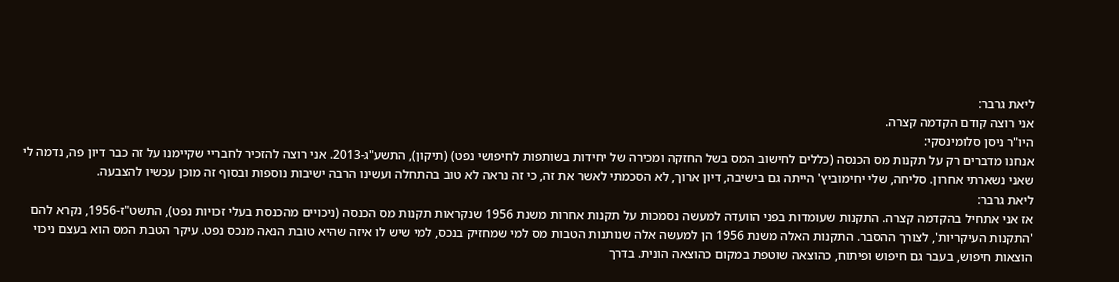ליאת גרבר:
אני רוצה קודם הקדמה קצרה.
היו"ר ניסן סלומינסקי:
אנחנו מדברים רק על תקנות מס הכנסה (כללים לחישוב המס בשל החזקה ומכירה של יחידות בשותפות לחיפושי נפט) (תיקון), התשע"ג-2013. אני רוצה להזכיר לחבריי שקיימנו על זה כבר דיון פה, נדמה לי שאני נשארתי אחרון. סליחה, שלי יחימוביץ' הייתה גם בישיבה, דיון ארוך, לא הסכמתי לאשר את זה, כי זה נראה לא טוב בהתחלה ועשינו הרבה ישיבות נוספות ובסוף זה מוכן עכשיו להצבעה.
ליאת גרבר:
אז אני אתחיל בהקדמה קצרה. התקנות שעומדות בפני הוועדה למעשה נסמכות על תקנות אחרות משנת 1956 שנקראות תקנות מס הכנסה (ניכויים מהכנסת בעלי זכויות נפט), התשט"ז-1956, נקרא להם 'התקנות העיקריות', לצורך ההסבר. התקנות האלה משנת 1956 הן למעשה אלה שנותנות הטבות מס למי שמחזיק בנכס, למי שיש לו איזה שהיא טובת הנאה מנכס נפט. עיקר הטבת המס הוא בעצם ניכוי הוצאות חיפוש, בעבר גם חיפוש ופיתוח, כהוצאה שוטפת במקום כהוצאה הונית. בדרך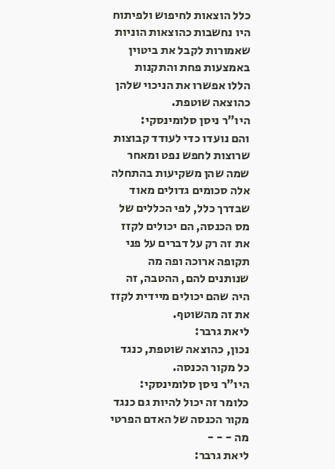כלל הוצאות לחיפוש ולפיתוח היו נחשבות כהוצאות הוניות שאמורות לקבל את ביטוין באמצעות פחת והתקנות הללו אפשרו את הניכוי שלהן כהוצאה שוטפת.
היו"ר ניסן סלומינסקי:
והם נועדו כדי לעודד קבוצות שרוצות לחפש נפט ומאחר שמה שהן משקיעות בהתחלה אלה סכומים גדולים מאוד שבדרך כלל, לפי הכללים של מס הכנסה, הם יכולים לקזז את זה רק על דברים על פני תקופה ארוכה ופה מה שנותנים להם, ההטבה, זה היה שהם יכולים מיידית לקזז את זה מהשוטף.
ליאת גרבר:
נכון, כהוצאה שוטפת, כנגד כל מקור הכנסה.
היו"ר ניסן סלומינסקי:
כלומר זה יכול להיות גם כנגד מקור הכנסה של האדם הפרטי מה - - -
ליאת גרבר: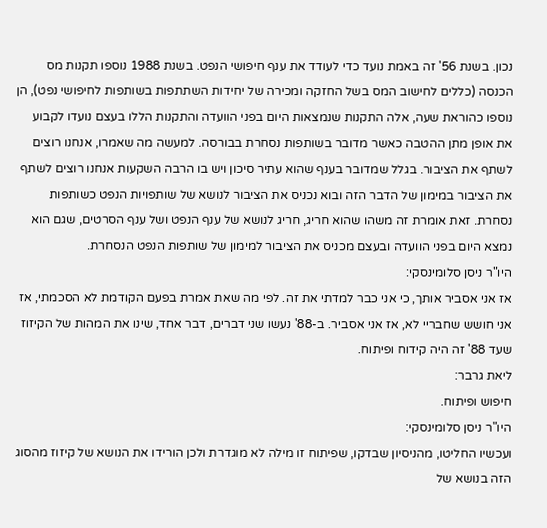נכון. בשנת 56' זה באמת נועד כדי לעודד את ענף חיפושי הנפט. בשנת 1988 נוספו תקנות מס הכנסה (כללים לחישוב המס בשל החזקה ומכירה של יחידות השתתפות בשותפות לחיפושי נפט), הן נוספו כהוראת שעה, אלה התקנות שנמצאות היום בפני הוועדה והתקנות הללו בעצם נועדו לקבוע את אופן מתן ההטבה כאשר מדובר בשותפות נסחרת בבורסה. למעשה מה שאמרו, אנחנו רוצים לשתף את הציבור. בגלל שמדובר בענף שהוא עתיר סיכון ויש בו הרבה השקעות אנחנו רוצים לשתף את הציבור במימון של הדבר הזה ובוא נכניס את הציבור לנושא של שותפויות הנפט כשותפות נסחרת. זאת אומרת זה משהו שהוא חריג, חריג לנושא של ענף הנפט ושל ענף הסרטים, שגם הוא נמצא היום בפני הוועדה ובעצם מכניס את הציבור למימון של שותפות הנפט הנסחרת.
היו"ר ניסן סלומינסקי:
אז אני אסביר אותך, כי אני כבר למדתי את זה. לפי מה שאת אמרת בפעם הקודמת לא הסכמתי, אז אני חושש שחבריי לא, אז אני אסביר. ב-88' נעשו שני דברים, דבר אחד, שינו את המהות של הקיזוז שעד 88' זה היה קידוח ופיתוח.
ליאת גרבר:
חיפוש ופיתוח.
היו"ר ניסן סלומינסקי:
ועכשיו החליטו, מהניסיון שבדקו, שפיתוח זו מילה לא מוגדרת ולכן הורידו את הנושא של קיזוז מהסוג הזה בנושא של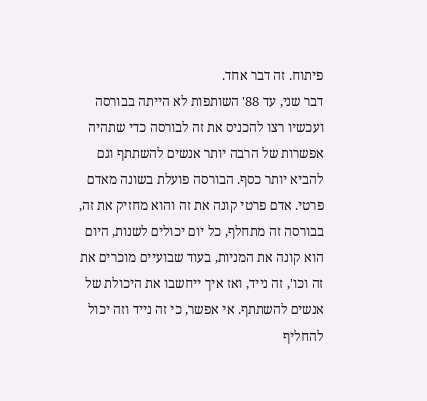פיתוח. זה דבר אחד.
דבר שני, עד 88' השותפות לא הייתה בבורסה ועכשיו רצו להכניס את זה לבורסה כדי שתהיה אפשרות של הרבה יותר אנשים להשתתף וגם להביא יותר כסף. הבורסה פועלת בשונה מאדם פרטי. אדם פרטי קונה את זה והוא מחזיק את זה, בבורסה זה מתחלף, כל יום יכולים לשנות, היום הוא קונה את המניות, בעוד שבועיים מוכרים את זה וכו', זה נייד, ואז איך ייחשבו את היכולת של אנשים להשתתף. אי אפשר, כי זה נייד וזה יכול להחליף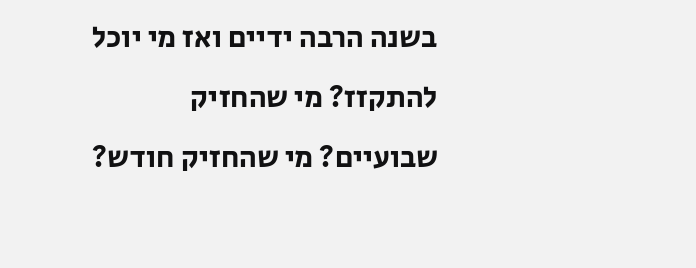בשנה הרבה ידיים ואז מי יוכל להתקזז? מי שהחזיק שבועיים? מי שהחזיק חודש?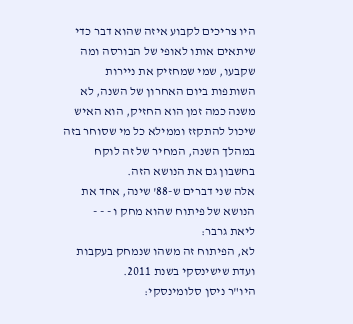היו צריכים לקבוע איזה שהוא דבר כדי שיתאים אותו לאופי של הבורסה ומה שקבעו, שמי שמחזיק את ניירות השותפות ביום האחרון של השנה, לא משנה כמה זמן הוא החזיק, הוא האיש שיכול להתקזז וממילא כל מי שסוחר בזה במהלך השנה, המחיר של זה לוקח בחשבון גם את הנושא הזה.
אלה שני דברים ש-88' שינה, אחד את הנושא של פיתוח שהוא מחק ו - - -
ליאת גרבר:
לא, הפיתוח זה משהו שנמחק בעקבות ועדת שישינסקי בשנת 2011.
היו"ר ניסן סלומינסקי: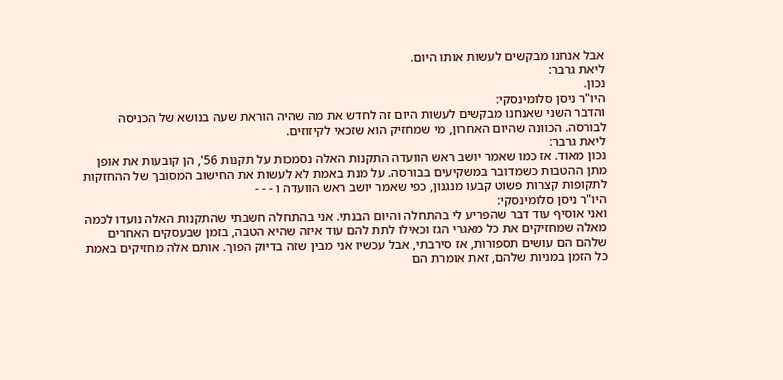אבל אנחנו מבקשים לעשות אותו היום.
ליאת גרבר:
נכון.
היו"ר ניסן סלומינסקי:
והדבר השני שאנחנו מבקשים לעשות היום זה לחדש את מה שהיה הוראת שעה בנושא של הכניסה לבורסה. הכוונה שהיום האחרון, מי שמחזיק הוא שזכאי לקיזוזים.
ליאת גרבר:
נכון מאוד. אז כמו שאמר יושב ראש הוועדה התקנות האלה נסמכות על תקנות 56', הן קובעות את אופן מתן ההטבות כשמדובר במשקיעים בבורסה. על מנת באמת לא לעשות את החישוב המסובך של ההחזקות לתקופות קצרות פשוט קבעו מנגנון, כפי שאמר יושב ראש הוועדה ו - - -
היו"ר ניסן סלומינסקי:
ואני אוסיף עוד דבר שהפריע לי בהתחלה והיום הבנתי. אני בהתחלה חשבתי שהתקנות האלה נועדו לכמה מאלה שמחזיקים את כל מאגרי הגז וכאילו לתת להם עוד איזה שהיא הטבה, בזמן שבעסקים האחרים שלהם הם עושים תספורות, אז סירבתי, אבל עכשיו אני מבין שזה בדיוק הפוך. אותם אלה מחזיקים באמת כל הזמן במניות שלהם, זאת אומרת הם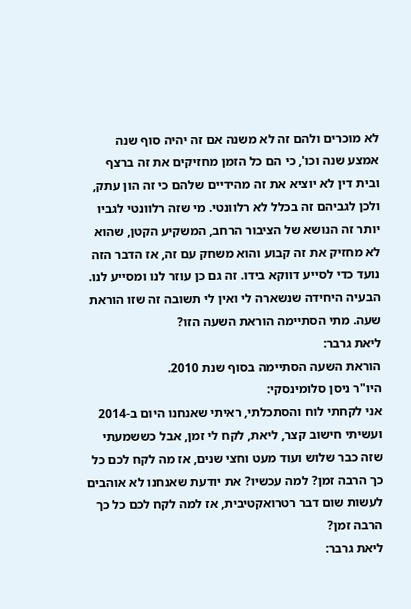לא מוכרים ולהם זה לא משנה אם זה יהיה סוף שנה אמצע שנה וכו', כי הם כל הזמן מחזיקים את זה ברצף ובית דין לא יוציא את זה מהידיים שלהם כי זה הון עתק, ולכן לגביהם זה בכלל לא רלוונטי. מי שזה רלוונטי לגביו יותר זה הנושא של הציבור הרחב, המשקיע הקטן, שהוא לא מחזיק את זה קבוע והוא משחק עם זה, אז הדבר הזה נועד כדי לסייע דווקא בידו. זה גם כן עוזר לנו ומסייע לנו.
הבעיה היחידה שנשארה לי ואין לי תשובה זה שזו הוראת שעה. מתי הסתיימה הוראת השעה הזו?
ליאת גרבר:
הוראת השעה הסתיימה בסוף שנת 2010.
היו"ר ניסן סלומינסקי:
אני לקחתי לוח והסתכלתי, ראיתי שאנחנו היום ב-2014 ועשיתי חישוב קצר, ליאת, לקח לי זמן, אבל כששמעתי שזה כבר שלוש ועוד מעט וחצי שנים, אז מה לקח לכם כל כך הרבה זמן? למה עכשיו? את יודעת שאנחנו לא אוהבים לעשות שום דבר רטרואקטיבית, אז למה לקח לכם כל כך הרבה זמן?
ליאת גרבר: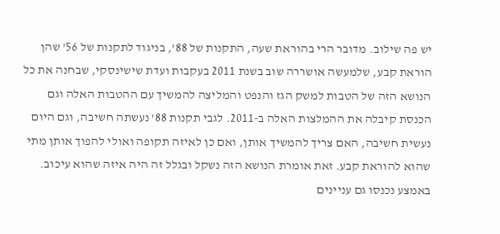יש פה שילוב. מדובר הרי בהוראת שעה, התקנות של 88', בניגוד לתקנות של 56' שהן הוראת קבע, שלמעשה אושררה שוב בשנת 2011 בעקבות ועדת שישינסקי, שבחנה את כל הנושא הזה של הטבות למשק הגז והנפט והמליצה להמשיך עם ההטבות האלה וגם הכנסת קיבלה את ההמלצות האלה ב-2011. לגבי תקנות 88' נעשתה חשיבה, וגם היום נעשית חשיבה, האם צריך להמשיך אותן, ואם כן לאיזה תקופה ואולי להפוך אותן מתי שהוא להוראת קבע. זאת אומרת הנושא הזה נשקל ובגלל זה היה איזה שהוא עיכוב. באמצע נכנסו גם עניינים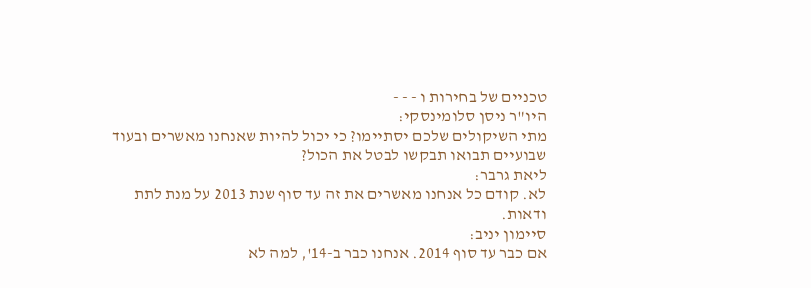טכניים של בחירות ו - - -
היו"ר ניסן סלומינסקי:
מתי השיקולים שלכם יסתיימו? כי יכול להיות שאנחנו מאשרים ובעוד שבועיים תבואו תבקשו לבטל את הכול?
ליאת גרבר:
לא. קודם כל אנחנו מאשרים את זה עד סוף שנת 2013 על מנת לתת ודאות.
סיימון יניב:
אם כבר עד סוף 2014. אנחנו כבר ב-14', למה לא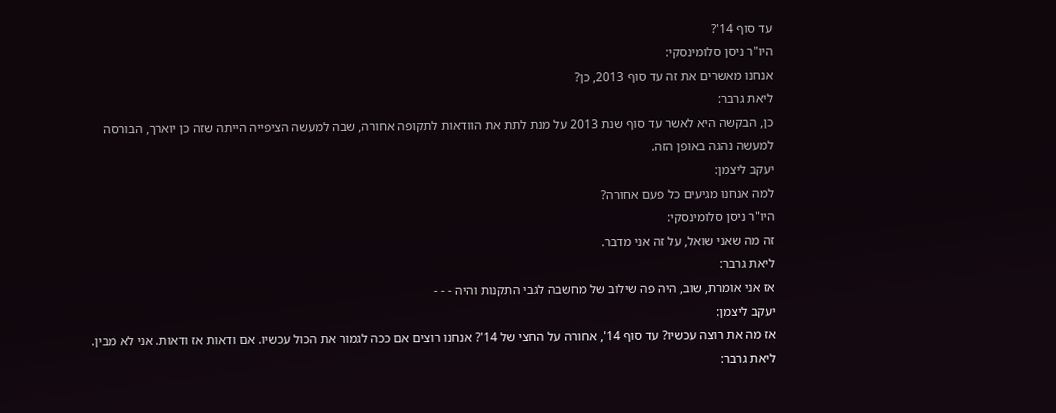עד סוף 14'?
היו"ר ניסן סלומינסקי:
אנחנו מאשרים את זה עד סוף 2013, כן?
ליאת גרבר:
כן, הבקשה היא לאשר עד סוף שנת 2013 על מנת לתת את הוודאות לתקופה אחורה, שבה למעשה הציפייה הייתה שזה כן יוארך, הבורסה למעשה נהגה באופן הזה.
יעקב ליצמן:
למה אנחנו מגיעים כל פעם אחורה?
היו"ר ניסן סלומינסקי:
זה מה שאני שואל, על זה אני מדבר.
ליאת גרבר:
אז אני אומרת, שוב, היה פה שילוב של מחשבה לגבי התקנות והיה - - -
יעקב ליצמן:
אז מה את רוצה עכשיו? עד סוף 14', אחורה על החצי של 14'? אנחנו רוצים אם ככה לגמור את הכול עכשיו. אם ודאות אז ודאות. אני לא מבין.
ליאת גרבר: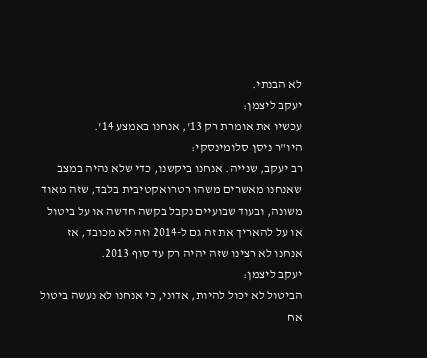לא הבנתי.
יעקב ליצמן:
עכשיו את אומרת רק 13', אנחנו באמצע 14'.
היו"ר ניסן סלומינסקי:
רב יעקב, שנייה. אנחנו ביקשנו, כדי שלא נהיה במצב שאנחנו מאשרים משהו רטרואקטיבית בלבד, שזה מאוד משונה, ובעוד שבועיים נקבל בקשה חדשה או על ביטול או על להאריך את זה גם ל-2014 וזה לא מכובד, אז אנחנו לא רצינו שזה יהיה רק עד סוף 2013.
יעקב ליצמן:
הביטול לא יכול להיות, אדוני, כי אנחנו לא נעשה ביטול אח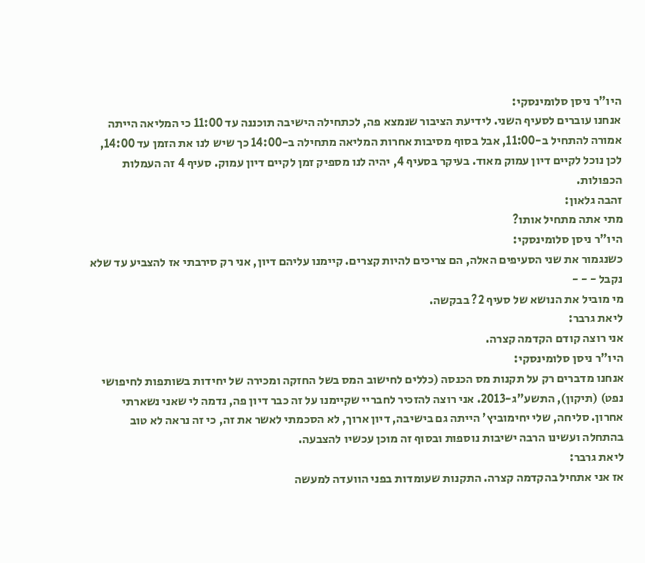היו"ר ניסן סלומינסקי:
אנחנו עוברים לסעיף השני. לידיעת הציבור שנמצא פה, לכתחילה הישיבה תוכננה עד 11:00 כי המליאה הייתה אמורה להתחיל ב-11:00, אבל בסוף מסיבות אחרות המליאה מתחילה ב-14:00 כך שיש לנו את הזמן עד 14:00, לכן נוכל לקיים דיון עמוק מאוד. בעיקר בסעיף 4, יהיה לנו מספיק זמן לקיים דיון עמוק. סעיף 4 זה העמלות הכפולות.
זהבה גלאון:
מתי אתה מתחיל אותו?
היו"ר ניסן סלומינסקי:
כשנגמור את שני הסעיפים האלה, הם צריכים להיות קצרים. קיימנו עליהם דיון, אני רק סירבתי אז להצביע עד שלא נקבל - - -
מי מוביל את הנושא של סעיף 2? בבקשה.
ליאת גרבר:
אני רוצה קודם הקדמה קצרה.
היו"ר ניסן סלומינסקי:
אנחנו מדברים רק על תקנות מס הכנסה (כללים לחישוב המס בשל החזקה ומכירה של יחידות בשותפות לחיפושי נפט) (תיקון), התשע"ג-2013. אני רוצה להזכיר לחבריי שקיימנו על זה כבר דיון פה, נדמה לי שאני נשארתי אחרון. סליחה, שלי יחימוביץ' הייתה גם בישיבה, דיון ארוך, לא הסכמתי לאשר את זה, כי זה נראה לא טוב בהתחלה ועשינו הרבה ישיבות נוספות ובסוף זה מוכן עכשיו להצבעה.
ליאת גרבר:
אז אני אתחיל בהקדמה קצרה. התקנות שעומדות בפני הוועדה למעשה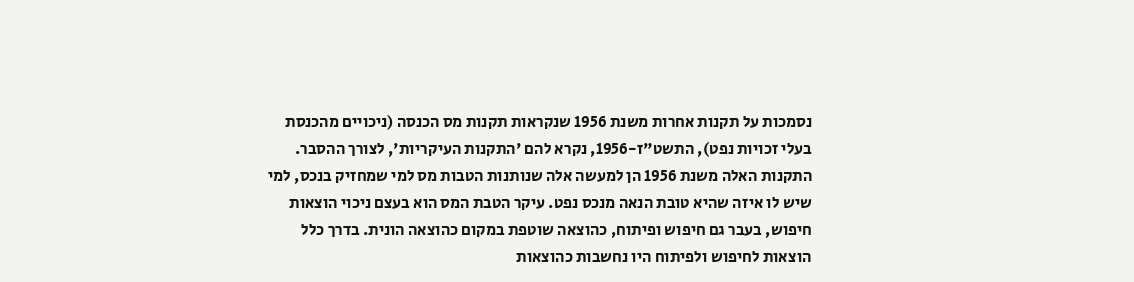נסמכות על תקנות אחרות משנת 1956 שנקראות תקנות מס הכנסה (ניכויים מהכנסת בעלי זכויות נפט), התשט"ז-1956, נקרא להם 'התקנות העיקריות', לצורך ההסבר. התקנות האלה משנת 1956 הן למעשה אלה שנותנות הטבות מס למי שמחזיק בנכס, למי שיש לו איזה שהיא טובת הנאה מנכס נפט. עיקר הטבת המס הוא בעצם ניכוי הוצאות חיפוש, בעבר גם חיפוש ופיתוח, כהוצאה שוטפת במקום כהוצאה הונית. בדרך כלל הוצאות לחיפוש ולפיתוח היו נחשבות כהוצאות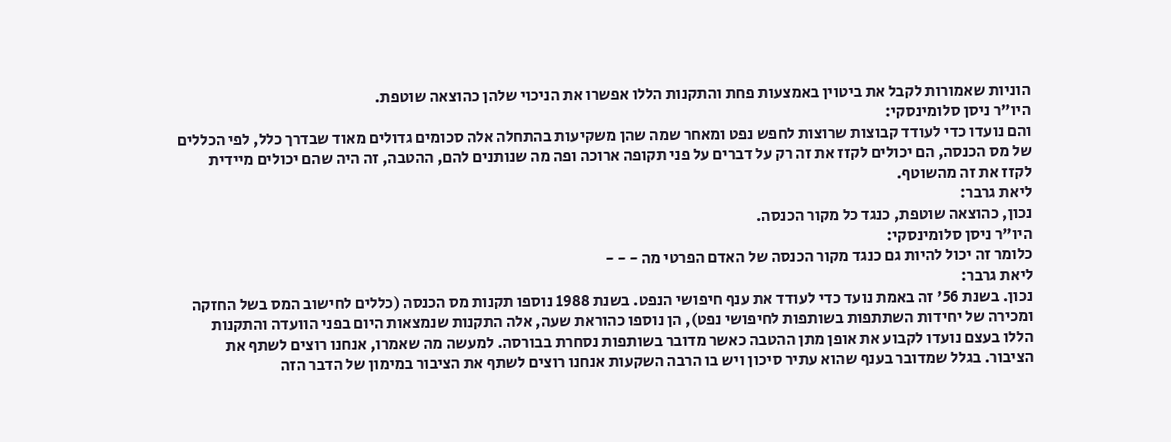הוניות שאמורות לקבל את ביטוין באמצעות פחת והתקנות הללו אפשרו את הניכוי שלהן כהוצאה שוטפת.
היו"ר ניסן סלומינסקי:
והם נועדו כדי לעודד קבוצות שרוצות לחפש נפט ומאחר שמה שהן משקיעות בהתחלה אלה סכומים גדולים מאוד שבדרך כלל, לפי הכללים של מס הכנסה, הם יכולים לקזז את זה רק על דברים על פני תקופה ארוכה ופה מה שנותנים להם, ההטבה, זה היה שהם יכולים מיידית לקזז את זה מהשוטף.
ליאת גרבר:
נכון, כהוצאה שוטפת, כנגד כל מקור הכנסה.
היו"ר ניסן סלומינסקי:
כלומר זה יכול להיות גם כנגד מקור הכנסה של האדם הפרטי מה - - -
ליאת גרבר:
נכון. בשנת 56' זה באמת נועד כדי לעודד את ענף חיפושי הנפט. בשנת 1988 נוספו תקנות מס הכנסה (כללים לחישוב המס בשל החזקה ומכירה של יחידות השתתפות בשותפות לחיפושי נפט), הן נוספו כהוראת שעה, אלה התקנות שנמצאות היום בפני הוועדה והתקנות הללו בעצם נועדו לקבוע את אופן מתן ההטבה כאשר מדובר בשותפות נסחרת בבורסה. למעשה מה שאמרו, אנחנו רוצים לשתף את הציבור. בגלל שמדובר בענף שהוא עתיר סיכון ויש בו הרבה השקעות אנחנו רוצים לשתף את הציבור במימון של הדבר הזה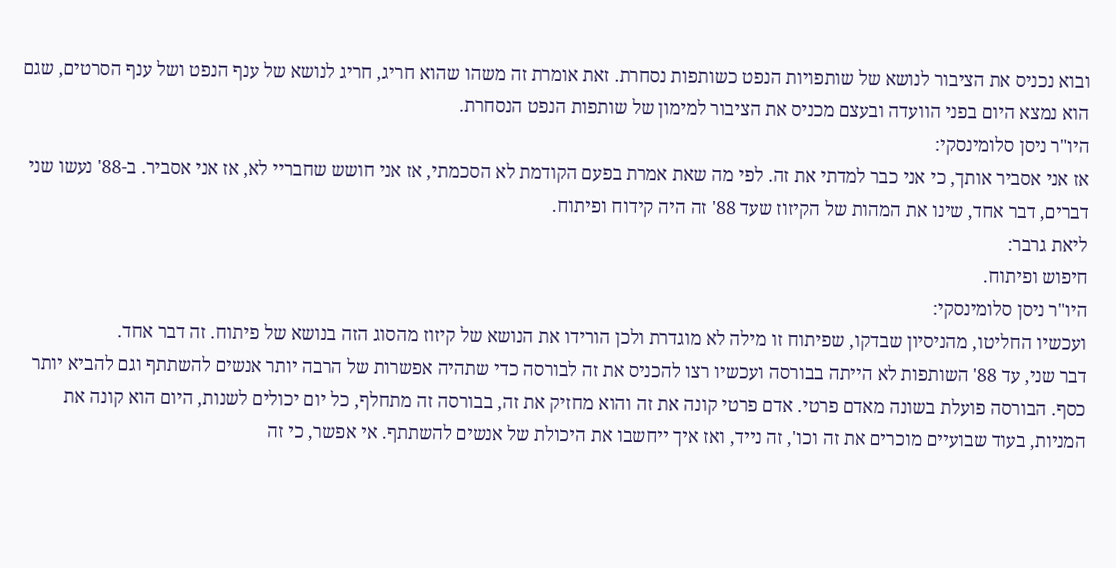ובוא נכניס את הציבור לנושא של שותפויות הנפט כשותפות נסחרת. זאת אומרת זה משהו שהוא חריג, חריג לנושא של ענף הנפט ושל ענף הסרטים, שגם הוא נמצא היום בפני הוועדה ובעצם מכניס את הציבור למימון של שותפות הנפט הנסחרת.
היו"ר ניסן סלומינסקי:
אז אני אסביר אותך, כי אני כבר למדתי את זה. לפי מה שאת אמרת בפעם הקודמת לא הסכמתי, אז אני חושש שחבריי לא, אז אני אסביר. ב-88' נעשו שני דברים, דבר אחד, שינו את המהות של הקיזוז שעד 88' זה היה קידוח ופיתוח.
ליאת גרבר:
חיפוש ופיתוח.
היו"ר ניסן סלומינסקי:
ועכשיו החליטו, מהניסיון שבדקו, שפיתוח זו מילה לא מוגדרת ולכן הורידו את הנושא של קיזוז מהסוג הזה בנושא של פיתוח. זה דבר אחד.
דבר שני, עד 88' השותפות לא הייתה בבורסה ועכשיו רצו להכניס את זה לבורסה כדי שתהיה אפשרות של הרבה יותר אנשים להשתתף וגם להביא יותר כסף. הבורסה פועלת בשונה מאדם פרטי. אדם פרטי קונה את זה והוא מחזיק את זה, בבורסה זה מתחלף, כל יום יכולים לשנות, היום הוא קונה את המניות, בעוד שבועיים מוכרים את זה וכו', זה נייד, ואז איך ייחשבו את היכולת של אנשים להשתתף. אי אפשר, כי זה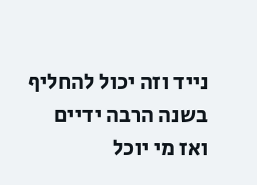נייד וזה יכול להחליף בשנה הרבה ידיים ואז מי יוכל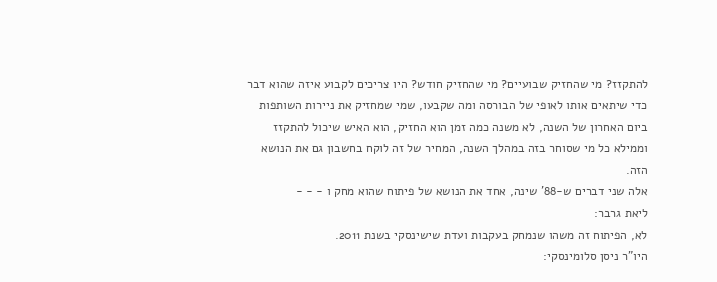להתקזז? מי שהחזיק שבועיים? מי שהחזיק חודש? היו צריכים לקבוע איזה שהוא דבר כדי שיתאים אותו לאופי של הבורסה ומה שקבעו, שמי שמחזיק את ניירות השותפות ביום האחרון של השנה, לא משנה כמה זמן הוא החזיק, הוא האיש שיכול להתקזז וממילא כל מי שסוחר בזה במהלך השנה, המחיר של זה לוקח בחשבון גם את הנושא הזה.
אלה שני דברים ש-88' שינה, אחד את הנושא של פיתוח שהוא מחק ו - - -
ליאת גרבר:
לא, הפיתוח זה משהו שנמחק בעקבות ועדת שישינסקי בשנת 2011.
היו"ר ניסן סלומינסקי: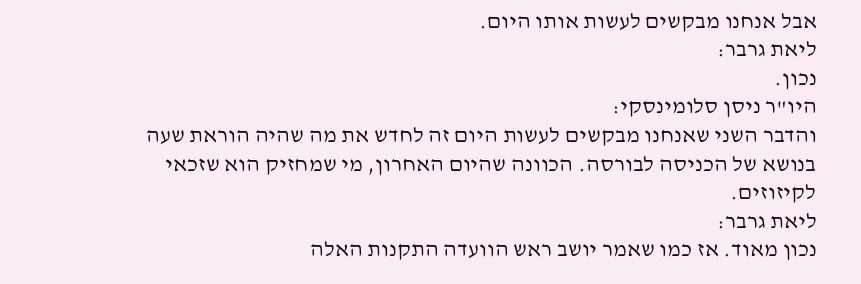אבל אנחנו מבקשים לעשות אותו היום.
ליאת גרבר:
נכון.
היו"ר ניסן סלומינסקי:
והדבר השני שאנחנו מבקשים לעשות היום זה לחדש את מה שהיה הוראת שעה בנושא של הכניסה לבורסה. הכוונה שהיום האחרון, מי שמחזיק הוא שזכאי לקיזוזים.
ליאת גרבר:
נכון מאוד. אז כמו שאמר יושב ראש הוועדה התקנות האלה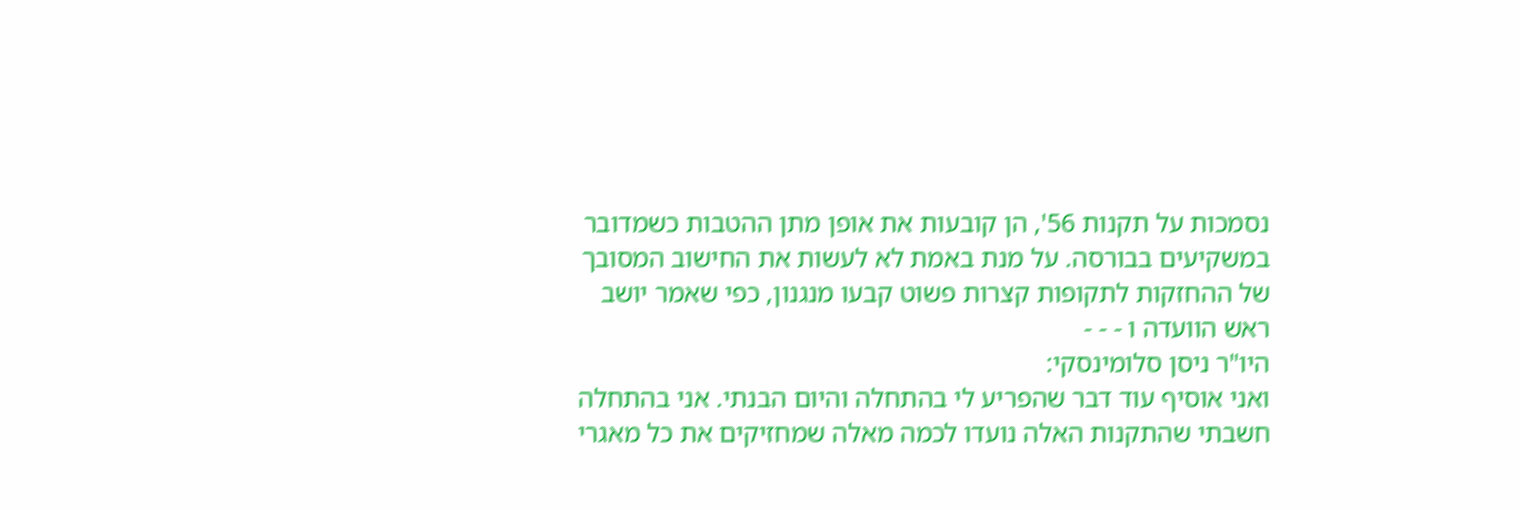נסמכות על תקנות 56', הן קובעות את אופן מתן ההטבות כשמדובר במשקיעים בבורסה. על מנת באמת לא לעשות את החישוב המסובך של ההחזקות לתקופות קצרות פשוט קבעו מנגנון, כפי שאמר יושב ראש הוועדה ו - - -
היו"ר ניסן סלומינסקי:
ואני אוסיף עוד דבר שהפריע לי בהתחלה והיום הבנתי. אני בהתחלה חשבתי שהתקנות האלה נועדו לכמה מאלה שמחזיקים את כל מאגרי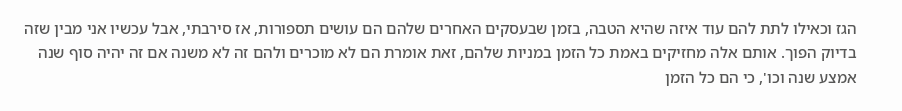הגז וכאילו לתת להם עוד איזה שהיא הטבה, בזמן שבעסקים האחרים שלהם הם עושים תספורות, אז סירבתי, אבל עכשיו אני מבין שזה בדיוק הפוך. אותם אלה מחזיקים באמת כל הזמן במניות שלהם, זאת אומרת הם לא מוכרים ולהם זה לא משנה אם זה יהיה סוף שנה אמצע שנה וכו', כי הם כל הזמן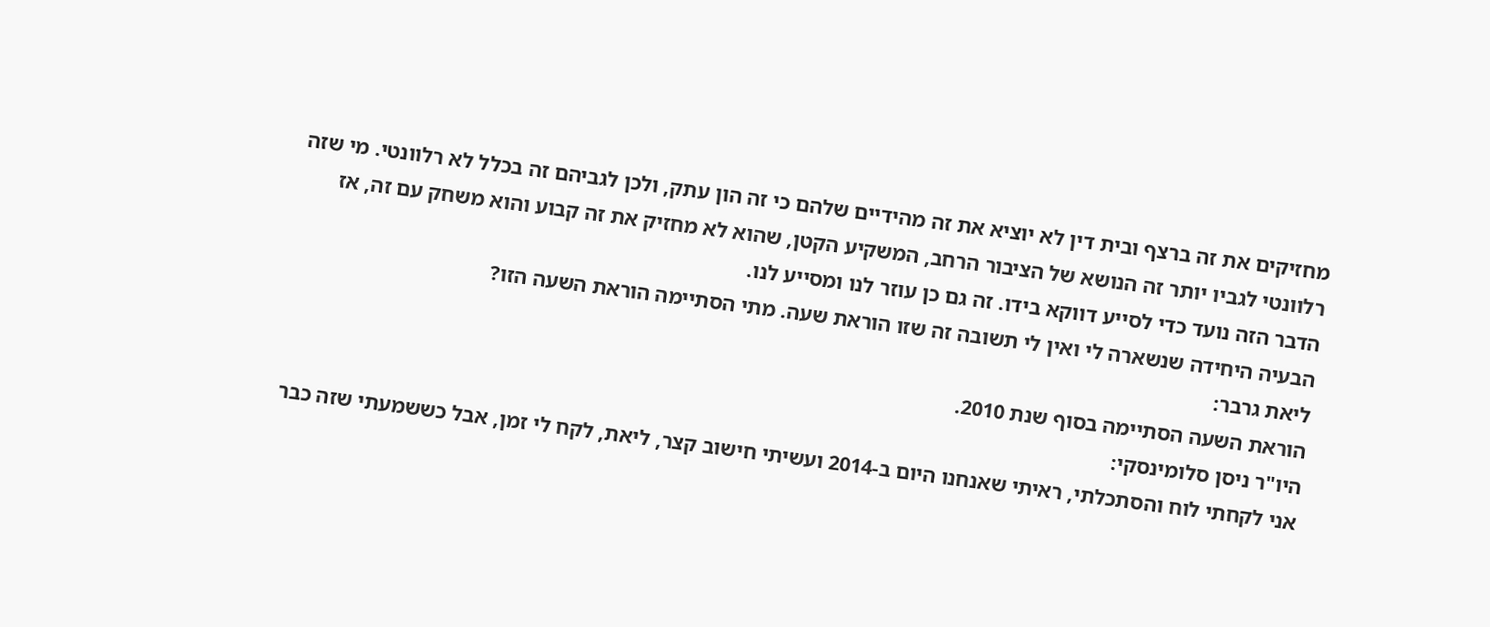מחזיקים את זה ברצף ובית דין לא יוציא את זה מהידיים שלהם כי זה הון עתק, ולכן לגביהם זה בכלל לא רלוונטי. מי שזה רלוונטי לגביו יותר זה הנושא של הציבור הרחב, המשקיע הקטן, שהוא לא מחזיק את זה קבוע והוא משחק עם זה, אז הדבר הזה נועד כדי לסייע דווקא בידו. זה גם כן עוזר לנו ומסייע לנו.
הבעיה היחידה שנשארה לי ואין לי תשובה זה שזו הוראת שעה. מתי הסתיימה הוראת השעה הזו?
ליאת גרבר:
הוראת השעה הסתיימה בסוף שנת 2010.
היו"ר ניסן סלומינסקי:
אני לקחתי לוח והסתכלתי, ראיתי שאנחנו היום ב-2014 ועשיתי חישוב קצר, ליאת, לקח לי זמן, אבל כששמעתי שזה כבר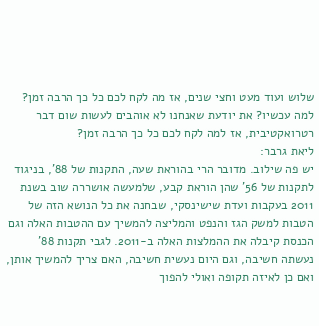שלוש ועוד מעט וחצי שנים, אז מה לקח לכם כל כך הרבה זמן? למה עכשיו? את יודעת שאנחנו לא אוהבים לעשות שום דבר רטרואקטיבית, אז למה לקח לכם כל כך הרבה זמן?
ליאת גרבר:
יש פה שילוב. מדובר הרי בהוראת שעה, התקנות של 88', בניגוד לתקנות של 56' שהן הוראת קבע, שלמעשה אושררה שוב בשנת 2011 בעקבות ועדת שישינסקי, שבחנה את כל הנושא הזה של הטבות למשק הגז והנפט והמליצה להמשיך עם ההטבות האלה וגם הכנסת קיבלה את ההמלצות האלה ב-2011. לגבי תקנות 88' נעשתה חשיבה, וגם היום נעשית חשיבה, האם צריך להמשיך אותן, ואם כן לאיזה תקופה ואולי להפוך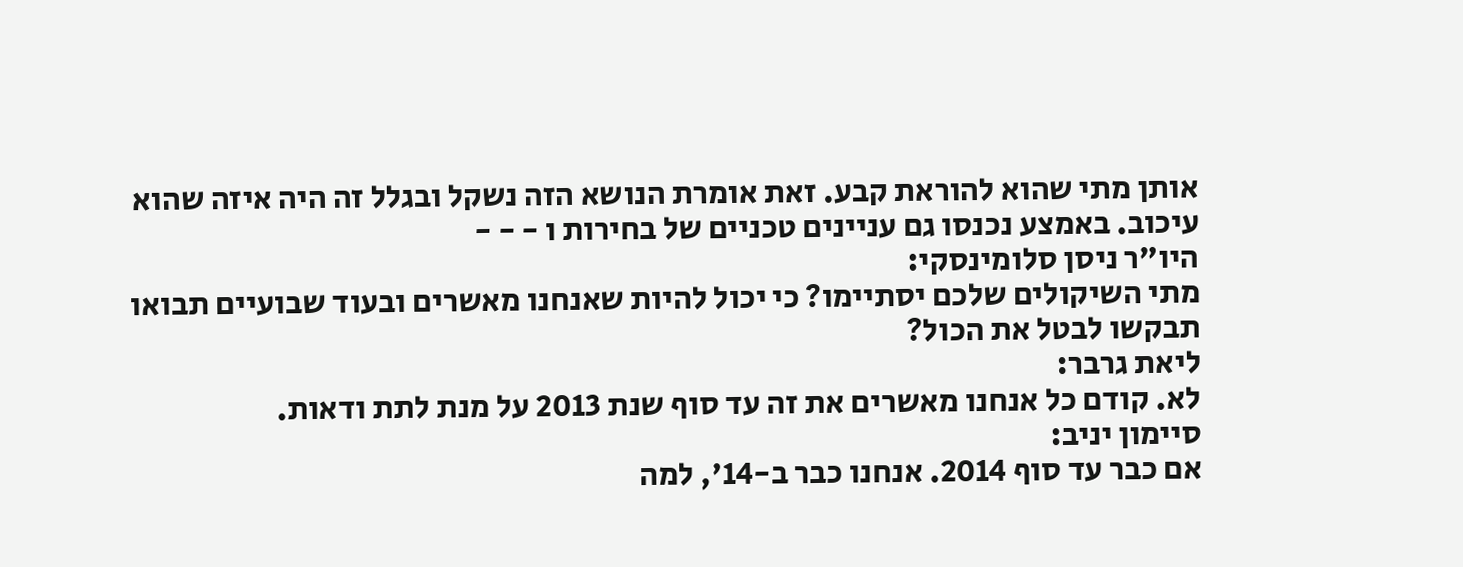אותן מתי שהוא להוראת קבע. זאת אומרת הנושא הזה נשקל ובגלל זה היה איזה שהוא עיכוב. באמצע נכנסו גם עניינים טכניים של בחירות ו - - -
היו"ר ניסן סלומינסקי:
מתי השיקולים שלכם יסתיימו? כי יכול להיות שאנחנו מאשרים ובעוד שבועיים תבואו תבקשו לבטל את הכול?
ליאת גרבר:
לא. קודם כל אנחנו מאשרים את זה עד סוף שנת 2013 על מנת לתת ודאות.
סיימון יניב:
אם כבר עד סוף 2014. אנחנו כבר ב-14', למה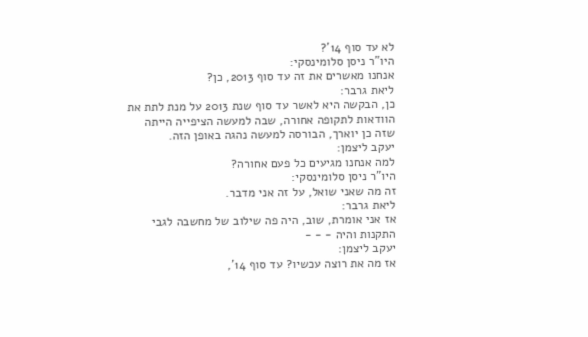לא עד סוף 14'?
היו"ר ניסן סלומינסקי:
אנחנו מאשרים את זה עד סוף 2013, כן?
ליאת גרבר:
כן, הבקשה היא לאשר עד סוף שנת 2013 על מנת לתת את הוודאות לתקופה אחורה, שבה למעשה הציפייה הייתה שזה כן יוארך, הבורסה למעשה נהגה באופן הזה.
יעקב ליצמן:
למה אנחנו מגיעים כל פעם אחורה?
היו"ר ניסן סלומינסקי:
זה מה שאני שואל, על זה אני מדבר.
ליאת גרבר:
אז אני אומרת, שוב, היה פה שילוב של מחשבה לגבי התקנות והיה - - -
יעקב ליצמן:
אז מה את רוצה עכשיו? עד סוף 14',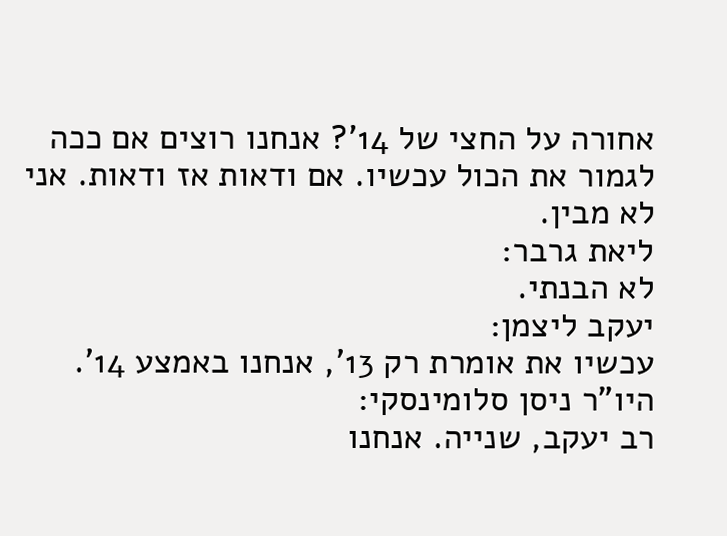אחורה על החצי של 14'? אנחנו רוצים אם ככה לגמור את הכול עכשיו. אם ודאות אז ודאות. אני לא מבין.
ליאת גרבר:
לא הבנתי.
יעקב ליצמן:
עכשיו את אומרת רק 13', אנחנו באמצע 14'.
היו"ר ניסן סלומינסקי:
רב יעקב, שנייה. אנחנו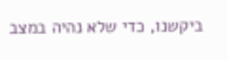ביקשנו, כדי שלא נהיה במצב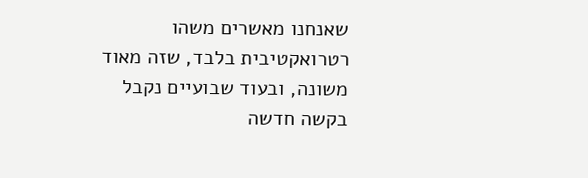שאנחנו מאשרים משהו רטרואקטיבית בלבד, שזה מאוד משונה, ובעוד שבועיים נקבל בקשה חדשה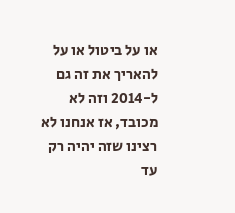או על ביטול או על להאריך את זה גם ל-2014 וזה לא מכובד, אז אנחנו לא רצינו שזה יהיה רק עד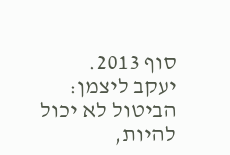סוף 2013.
יעקב ליצמן:
הביטול לא יכול להיות,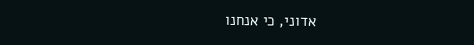אדוני, כי אנחנו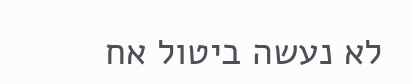לא נעשה ביטול אח